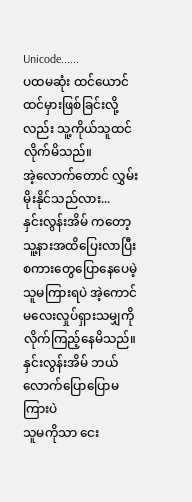Unicode......
ပထမဆုံး ထင်ယောင်ထင်မှားဖြစ်ခြင်းလို့လည်း သူ့ကိုယ်သူထင်လိုက်မိသည်။
အဲ့လောက်တောင် လွှမ်းမိုးနိုင်သည်လား...
နှင်းလွန်းအိမ် ကတော့ သူ့နားအထိပြေးလာပြီး
စကားတွေပြောနေပေမဲ့ သူမကြားရပဲ အဲ့ကောင်မလေးလှုပ်ရှားသမျှကိုလိုက်ကြည့်နေမိသည်။နှင်းလွန်းအိမ် ဘယ်လောက်ပြောပြောမကြားပဲ
သူမကိုသာ ငေး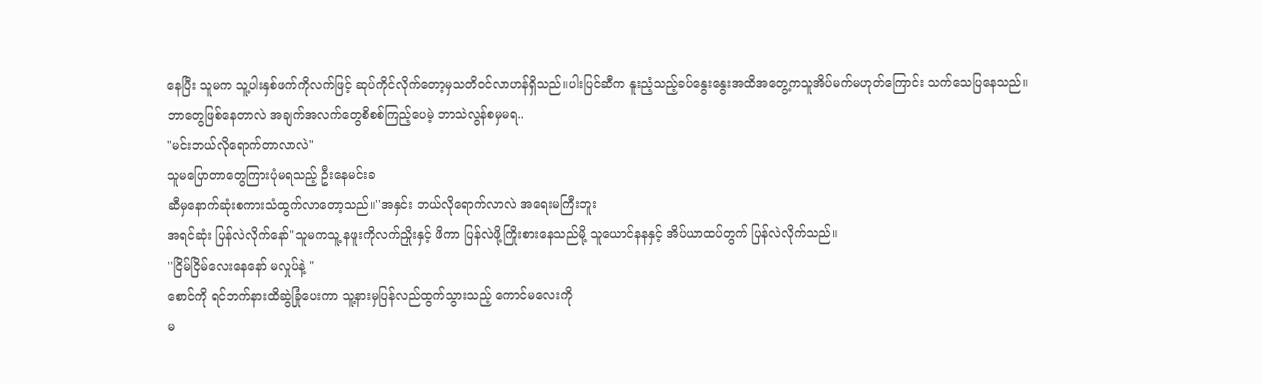နေပြီး သူမက သူ့ပါးနှစ်ဖက်ကိုလက်ဖြင့် ဆုပ်ကိုင်လိုက်တော့မှသတိဝင်လာဟန်ရှိသည်။ပါးပြင်ဆီက နူးညံ့သည့်ခပ်နွေးနွေးအထိအတွေ့ကသူအိပ်မက်မဟုတ်ကြောင်း သက်သေပြနေသည်။
ဘာတွေဖြစ်နေတာလဲ အချက်အလက်တွေစိစစ်ကြည့်ပေမဲ့ ဘာသဲလွန်စမှမရ..
"မင်းဘယ်လိုရောက်တာလာလဲ"
သူမပြောတာတွေကြားပုံမရသည့် ဦးနေမင်းခ
ဆီမှနောက်ဆုံးစကားသံထွက်လာတော့သည်။''အနှင်း ဘယ်လိုရောက်လာလဲ အရေးမကြီးဘူး
အရင်ဆုံး ပြန်လဲလိုက်နော်"သူမကသူ့ နဖူးကိုလက်ညှိုးနှင့် ဖိကာ ပြန်လဲဖို့ကြိုးစားနေသည်မို့ သူယောင်နနနှင့် အိပ်ယာထပ်တွက် ပြန်လဲလိုက်သည်။
''ငြိမ်ငြိမ်လေးနေနော် မလှုပ်နဲ့ "
စောင်ကို ရင်ဘက်နားထိဆွဲခြုံပေးကာ သူ့နားမှပြန်လည်ထွက်သွားသည့် ကောင်မလေးကို
မ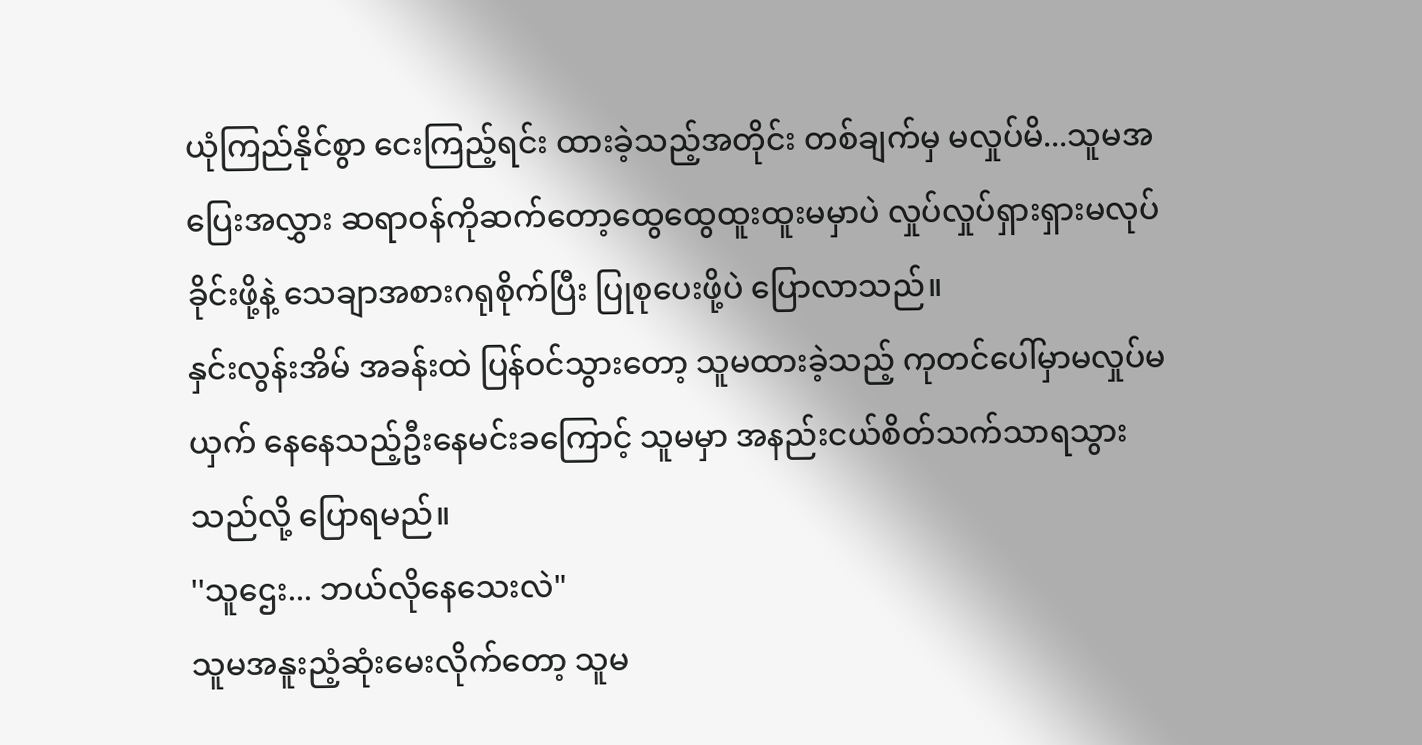ယုံကြည်နိုင်စွာ ငေးကြည့်ရင်း ထားခဲ့သည့်အတိုင်း တစ်ချက်မှ မလှုပ်မိ...သူမအပြေးအလွှား ဆရာဝန်ကိုဆက်တော့ထွေထွေထူးထူးမမှာပဲ လှုပ်လှုပ်ရှားရှားမလုပ်ခိုင်းဖို့နဲ့ သေချာအစားဂရုစိုက်ပြီး ပြုစုပေးဖို့ပဲ ပြောလာသည်။
နှင်းလွန်းအိမ် အခန်းထဲ ပြန်ဝင်သွားတော့ သူမထားခဲ့သည့် ကုတင်ပေါ်မှာမလှုပ်မယှက် နေနေသည့်ဦးနေမင်းခကြောင့် သူမမှာ အနည်းငယ်စိတ်သက်သာရသွားသည်လို့ ပြောရမည်။
''သူဌေး... ဘယ်လိုနေသေးလဲ"
သူမအနူးညံ့ဆုံးမေးလိုက်တော့ သူမ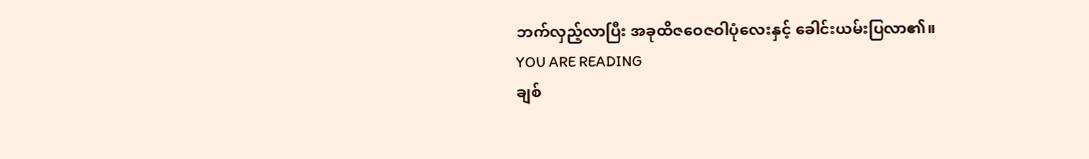ဘက်လှည့်လာပြီး အခုထိဇဝေဇဝါပုံလေးနှင့် ခေါင်းယမ်းပြလာ၏။
YOU ARE READING
ချစ်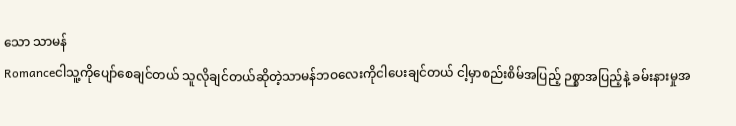သော သာမန်
Romanceငါသူ့ကိုပျော်စေချင်တယ် သူလိုချင်တယ်ဆိုတဲ့သာမန်ဘဝလေးကိုငါပေးချင်တယ် ငါ့မှာစည်းစိမ်အပြည့် ဉစ္စာအပြည့်နဲ့ ခမ်းနားမှုအ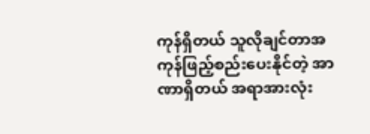ကုန်ရှိတယ် သူလိုချင်တာအကုန်ဖြည့်စည်းပေးနိုင်တဲ့ အာဏာရှိတယ် အရာအားလုံး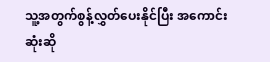သူ့အတွက်စွန့်လွှတ်ပေးနိုင်ပြီး အကောင်းဆုံးဆို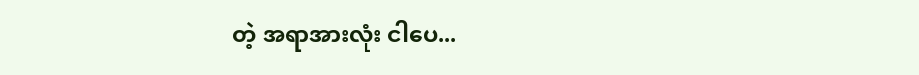တဲ့ အရာအားလုံး ငါပေ...